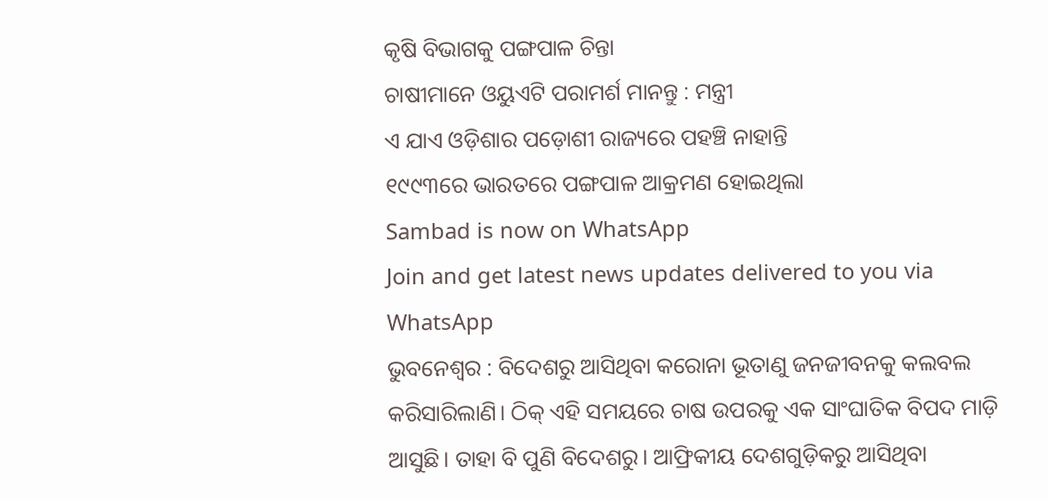କୃଷି ବିଭାଗକୁ ପଙ୍ଗପାଳ ଚିନ୍ତା
ଚାଷୀମାନେ ଓୟୁଏଟି ପରାମର୍ଶ ମାନନ୍ତୁ : ମନ୍ତ୍ରୀ
ଏ ଯାଏ ଓଡ଼ିଶାର ପଡ଼ୋଶୀ ରାଜ୍ୟରେ ପହଞ୍ଚି ନାହାନ୍ତି
୧୯୯୩ରେ ଭାରତରେ ପଙ୍ଗପାଳ ଆକ୍ରମଣ ହୋଇଥିଲା
Sambad is now on WhatsApp
Join and get latest news updates delivered to you via WhatsApp
ଭୁବନେଶ୍ବର : ବିଦେଶରୁ ଆସିଥିବା କରୋନା ଭୂତାଣୁ ଜନଜୀବନକୁ କଲବଲ କରିସାରିଲାଣି। ଠିକ୍ ଏହି ସମୟରେ ଚାଷ ଉପରକୁ ଏକ ସାଂଘାତିକ ବିପଦ ମାଡ଼ି ଆସୁଛି। ତାହା ବି ପୁଣି ବିଦେଶରୁ। ଆଫ୍ରିକୀୟ ଦେଶଗୁଡ଼ିକରୁ ଆସିଥିବା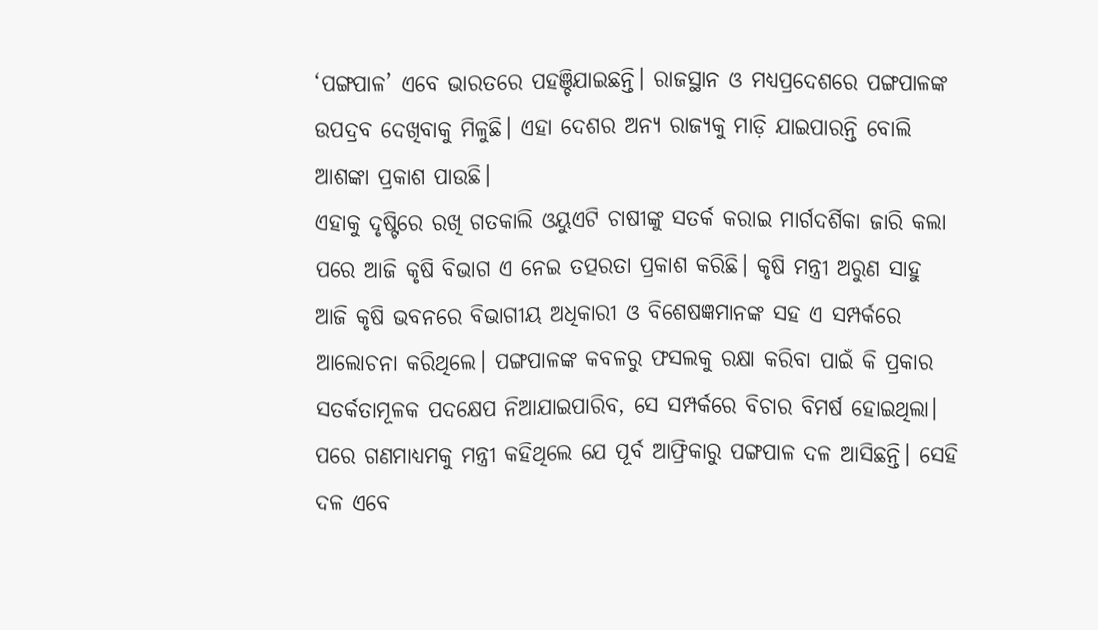‘ପଙ୍ଗପାଳ’ ଏବେ ଭାରତରେ ପହଞ୍ଚିଯାଇଛନ୍ତି। ରାଜସ୍ଥାନ ଓ ମଧ୍ୟପ୍ରଦେଶରେ ପଙ୍ଗପାଳଙ୍କ ଉପଦ୍ରବ ଦେଖିବାକୁ ମିଳୁଛି। ଏହା ଦେଶର ଅନ୍ୟ ରାଜ୍ୟକୁ ମାଡ଼ି ଯାଇପାରନ୍ତି ବୋଲି ଆଶଙ୍କା ପ୍ରକାଶ ପାଉଛି।
ଏହାକୁ ଦୃଷ୍ଟିରେ ରଖି ଗତକାଲି ଓୟୁଏଟି ଚାଷୀଙ୍କୁ ସତର୍କ କରାଇ ମାର୍ଗଦର୍ଶିକା ଜାରି କଲା ପରେ ଆଜି କୃଷି ବିଭାଗ ଏ ନେଇ ତତ୍ପରତା ପ୍ରକାଶ କରିଛି। କୃଷି ମନ୍ତ୍ରୀ ଅରୁଣ ସାହୁ ଆଜି କୃଷି ଭବନରେ ବିଭାଗୀୟ ଅଧିକାରୀ ଓ ବିଶେଷଜ୍ଞମାନଙ୍କ ସହ ଏ ସମ୍ପର୍କରେ ଆଲୋଚନା କରିଥିଲେ। ପଙ୍ଗପାଳଙ୍କ କବଳରୁ ଫସଲକୁ ରକ୍ଷା କରିବା ପାଇଁ କି ପ୍ରକାର ସତର୍କତାମୂଳକ ପଦକ୍ଷେପ ନିଆଯାଇପାରିବ, ସେ ସମ୍ପର୍କରେ ବିଚାର ବିମର୍ଷ ହୋଇଥିଲା। ପରେ ଗଣମାଧ୍ୟମକୁ ମନ୍ତ୍ରୀ କହିଥିଲେ ଯେ ପୂର୍ବ ଆଫ୍ରିକାରୁ ପଙ୍ଗପାଳ ଦଳ ଆସିଛନ୍ତି। ସେହି ଦଳ ଏବେ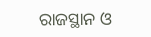ରାଜସ୍ଥାନ ଓ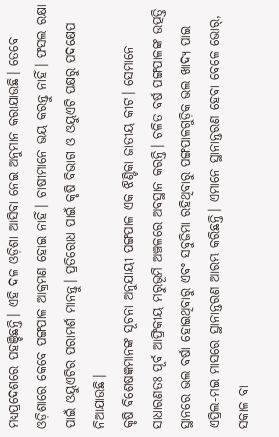ମଧ୍ୟପ୍ରଦେଶରେ ପହଞ୍ଚିଛନ୍ତି। ଏହି ଦଳ ଓଡ଼ିଶା ଆସିବା ନେଇ ଅନୁମାନ କରାଯାଉଛି। ତେବେ ଓଡ଼ିଶାରେ କେବେ ପଙ୍ଗପାଳ ଆକ୍ରମଣ ହୋଇ ନାହିଁ। ଚାଷୀମାନେ ଭୟ କରନ୍ତୁ ନାହିଁ। ଫସଲ ରକ୍ଷା ପାଇଁ ଓୟୁଏଟିର ପରାମର୍ଶ ମାନନ୍ତୁ। ପ୍ରତିରୋଧ ପାଇଁ କୃଷି ବିଭାଗ ଓ ଓୟୁଏଟି ପକ୍ଷରୁ ପଦକ୍ଷେପ ନିଆଯାଉଛି।
କୃଷି ବିଶେଷଜ୍ଞମାନଙ୍କ ସୂଚନା ଅନୁଯାୟୀ ପଙ୍ଗପାଳ ଏକ ଝିଣ୍ଟିକା ଜାତୀୟ କୀଟ। ସେମାନେ ସାଧାରଣତଃ ପୂର୍ବ ଆଫ୍ରିକୀୟ ମରୁଭୂମି ଅଞ୍ଚଳରେ ଅବସ୍ଥାନ କରନ୍ତି। ଚଳିତ ବର୍ଷ ପଙ୍ଗପାଳଙ୍କ ଉତ୍ପତ୍ତି ସ୍ଥାନରେ ଭଲ ବର୍ଷା ହୋଇଥିବାରୁ ଏବଂ ସବୁଜିମା ରହିଥିବାରୁ ପଙ୍ଗପାଳଗୁଡ଼ିକ ଭଲ ଖାଦ୍ୟ ପାଇ ଏପ୍ରିଲ-ମଇ ମାସରେ ସ୍ଥାନାନ୍ତରଣ ଆରମ୍ଭ କରିଛନ୍ତି। ଏମାନେ ସ୍ଥାନାନ୍ତରଣ ହେବା ବେଳେ ଭୋର୍, ସକାଳ ବା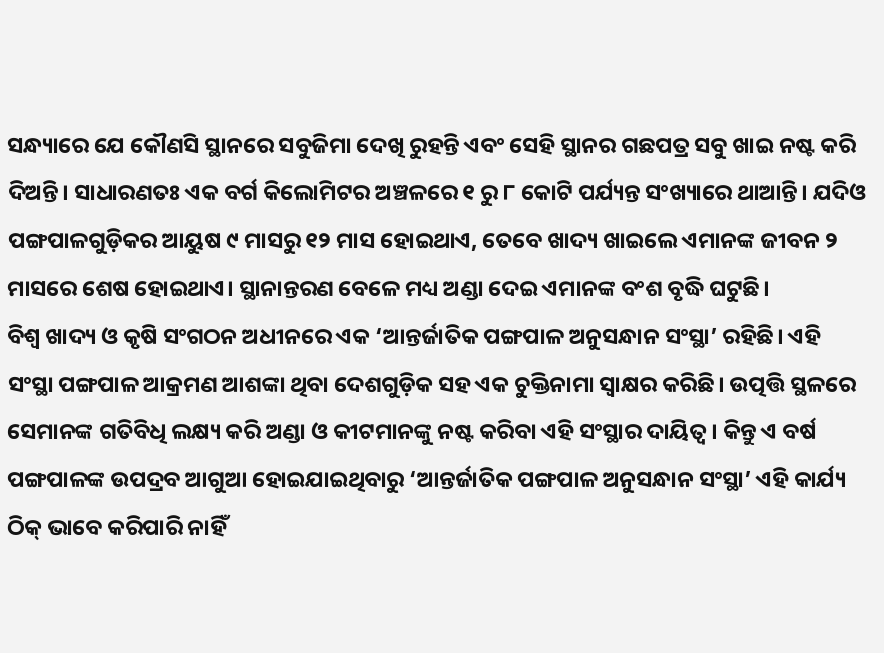ସନ୍ଧ୍ୟାରେ ଯେ କୌଣସି ସ୍ଥାନରେ ସବୁଜିମା ଦେଖି ରୁହନ୍ତି ଏବଂ ସେହି ସ୍ଥାନର ଗଛପତ୍ର ସବୁ ଖାଇ ନଷ୍ଟ କରି ଦିଅନ୍ତି। ସାଧାରଣତଃ ଏକ ବର୍ଗ କିଲୋମିଟର ଅଞ୍ଚଳରେ ୧ ରୁ ୮ କୋଟି ପର୍ଯ୍ୟନ୍ତ ସଂଖ୍ୟାରେ ଥାଆନ୍ତି। ଯଦିଓ ପଙ୍ଗପାଳଗୁଡ଼ିକର ଆୟୁଷ ୯ ମାସରୁ ୧୨ ମାସ ହୋଇଥାଏ, ତେବେ ଖାଦ୍ୟ ଖାଇଲେ ଏମାନଙ୍କ ଜୀବନ ୨ ମାସରେ ଶେଷ ହୋଇଥାଏ। ସ୍ଥାନାନ୍ତରଣ ବେଳେ ମଧ୍ୟ ଅଣ୍ଡା ଦେଇ ଏମାନଙ୍କ ବଂଶ ବୃଦ୍ଧି ଘଟୁଛି।
ବିଶ୍ବ ଖାଦ୍ୟ ଓ କୃଷି ସଂଗଠନ ଅଧୀନରେ ଏକ ‘ଆନ୍ତର୍ଜାତିକ ପଙ୍ଗପାଳ ଅନୁସନ୍ଧାନ ସଂସ୍ଥା’ ରହିଛି। ଏହି ସଂସ୍ଥା ପଙ୍ଗପାଳ ଆକ୍ରମଣ ଆଶଙ୍କା ଥିବା ଦେଶଗୁଡ଼ିକ ସହ ଏକ ଚୁକ୍ତିନାମା ସ୍ବାକ୍ଷର କରିଛି। ଉତ୍ପତ୍ତି ସ୍ଥଳରେ ସେମାନଙ୍କ ଗତିବିଧି ଲକ୍ଷ୍ୟ କରି ଅଣ୍ଡା ଓ କୀଟମାନଙ୍କୁ ନଷ୍ଟ କରିବା ଏହି ସଂସ୍ଥାର ଦାୟିତ୍ବ। କିନ୍ତୁ ଏ ବର୍ଷ ପଙ୍ଗପାଳଙ୍କ ଉପଦ୍ରବ ଆଗୁଆ ହୋଇଯାଇଥିବାରୁ ‘ଆନ୍ତର୍ଜାତିକ ପଙ୍ଗପାଳ ଅନୁସନ୍ଧାନ ସଂସ୍ଥା’ ଏହି କାର୍ଯ୍ୟ ଠିକ୍ ଭାବେ କରିପାରି ନାହିଁ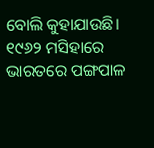ବୋଲି କୁହାଯାଉଛି।
୧୯୬୨ ମସିହାରେ ଭାରତରେ ପଙ୍ଗପାଳ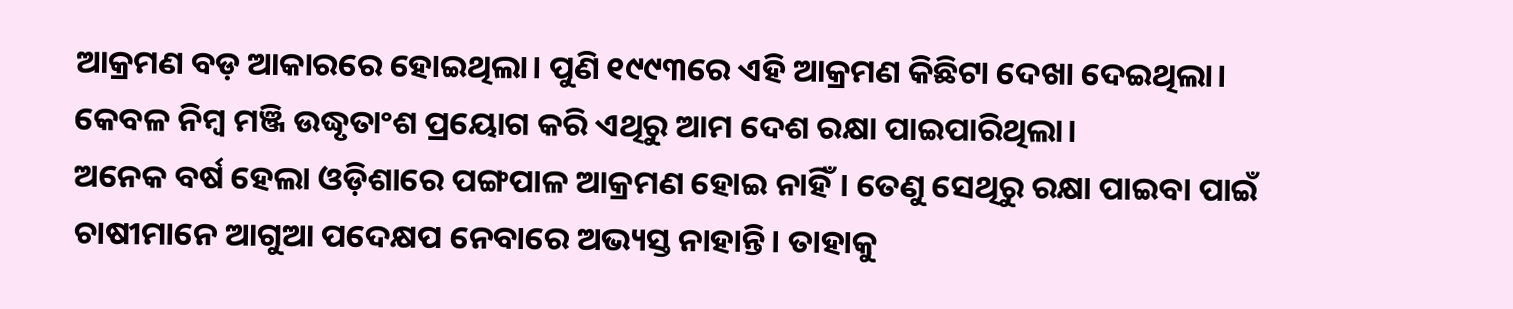ଆକ୍ରମଣ ବଡ଼ ଆକାରରେ ହୋଇଥିଲା। ପୁଣି ୧୯୯୩ରେ ଏହି ଆକ୍ରମଣ କିଛିଟା ଦେଖା ଦେଇଥିଲା। କେବଳ ନିମ୍ବ ମଞ୍ଜି ଉଦ୍ଧୃତାଂଶ ପ୍ରୟୋଗ କରି ଏଥିରୁ ଆମ ଦେଶ ରକ୍ଷା ପାଇପାରିଥିଲା।
ଅନେକ ବର୍ଷ ହେଲା ଓଡ଼ିଶାରେ ପଙ୍ଗପାଳ ଆକ୍ରମଣ ହୋଇ ନାହିଁ। ତେଣୁ ସେଥିରୁ ରକ୍ଷା ପାଇବା ପାଇଁ ଚାଷୀମାନେ ଆଗୁଆ ପଦେକ୍ଷପ ନେବାରେ ଅଭ୍ୟସ୍ତ ନାହାନ୍ତି। ତାହାକୁ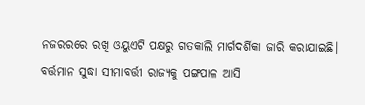ନଜରରରେ ରଖି ଓୟୁଏଟି ପକ୍ଷରୁ ଗତକାଲି ମାର୍ଗଦର୍ଶିକା ଜାରି କରାଯାଇଛି। ବର୍ତ୍ତମାନ ସୁଦ୍ଧା ସୀମାବର୍ତ୍ତୀ ରାଜ୍ୟକୁ ପଙ୍ଗପାଳ ଆସି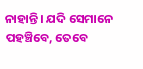ନାହାନ୍ତି। ଯଦି ସେମାନେ ପହଞ୍ଚିବେ, ତେବେ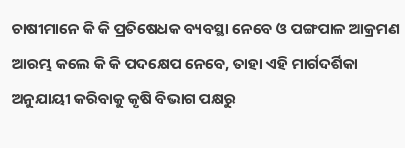ଚାଷୀମାନେ କି କି ପ୍ରତିଷେଧକ ବ୍ୟବସ୍ଥା ନେବେ ଓ ପଙ୍ଗପାଳ ଆକ୍ରମଣ ଆରମ୍ଭ କଲେ କି କି ପଦକ୍ଷେପ ନେବେ, ତାହା ଏହି ମାର୍ଗଦର୍ଶିକା ଅନୁଯାୟୀ କରିବାକୁ କୃଷି ବିଭାଗ ପକ୍ଷରୁ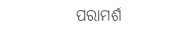ପରାମର୍ଶ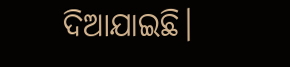ଦିଆଯାଇଛି।